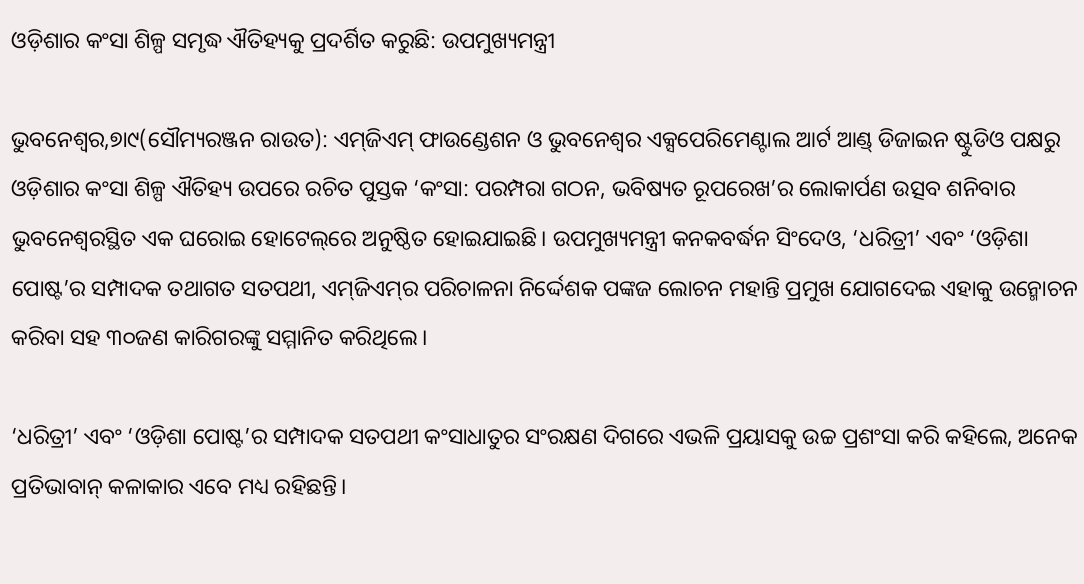ଓଡ଼ିଶାର କଂସା ଶିଳ୍ପ ସମୃଦ୍ଧ ଐତିହ୍ୟକୁ ପ୍ରଦର୍ଶିତ କରୁଛି: ଉପମୁଖ୍ୟମନ୍ତ୍ରୀ

ଭୁବନେଶ୍ୱର,୭ା୯(ସୌମ୍ୟରଞ୍ଜନ ରାଉତ): ଏମ୍‌ଜିଏମ୍‌ ଫାଉଣ୍ଡେଶନ ଓ ଭୁବନେଶ୍ୱର ଏକ୍ସପେରିମେଣ୍ଟାଲ ଆର୍ଟ ଆଣ୍ଡ୍‌ ଡିଜାଇନ ଷ୍ଟୁଡିଓ ପକ୍ଷରୁ ଓଡ଼ିଶାର କଂସା ଶିଳ୍ପ ଐତିହ୍ୟ ଉପରେ ରଚିତ ପୁସ୍ତକ ‘କଂସା: ପରମ୍ପରା ଗଠନ, ଭବିଷ୍ୟତ ରୂପରେଖ’ର ଲୋକାର୍ପଣ ଉତ୍ସବ ଶନିବାର ଭୁବନେଶ୍ୱରସ୍ଥିତ ଏକ ଘରୋଇ ହୋଟେଲ୍‌ରେ ଅନୁଷ୍ଠିତ ହୋଇଯାଇଛି। ଉପମୁଖ୍ୟମନ୍ତ୍ରୀ କନକବର୍ଦ୍ଧନ ସିଂଦେଓ, ‘ଧରିତ୍ରୀ’ ଏବଂ ‘ଓଡ଼ିଶା ପୋଷ୍ଟ’ର ସମ୍ପାଦକ ତଥାଗତ ସତପଥୀ, ଏମ୍‌ଜିଏମ୍‌ର ପରିଚାଳନା ନିର୍ଦ୍ଦେଶକ ପଙ୍କଜ ଲୋଚନ ମହାନ୍ତି ପ୍ରମୁଖ ଯୋଗଦେଇ ଏହାକୁ ଉନ୍ମୋଚନ କରିବା ସହ ୩୦ଜଣ କାରିଗରଙ୍କୁ ସମ୍ମାନିତ କରିଥିଲେ।

‘ଧରିତ୍ରୀ’ ଏବଂ ‘ଓଡ଼ିଶା ପୋଷ୍ଟ’ର ସମ୍ପାଦକ ସତପଥୀ କଂସାଧାତୁର ସଂରକ୍ଷଣ ଦିଗରେ ଏଭଳି ପ୍ରୟାସକୁ ଉଚ୍ଚ ପ୍ରଶଂସା କରି କହିଲେ, ଅନେକ ପ୍ରତିଭାବାନ୍‌ କଳାକାର ଏବେ ମଧ୍ୟ ରହିଛନ୍ତି।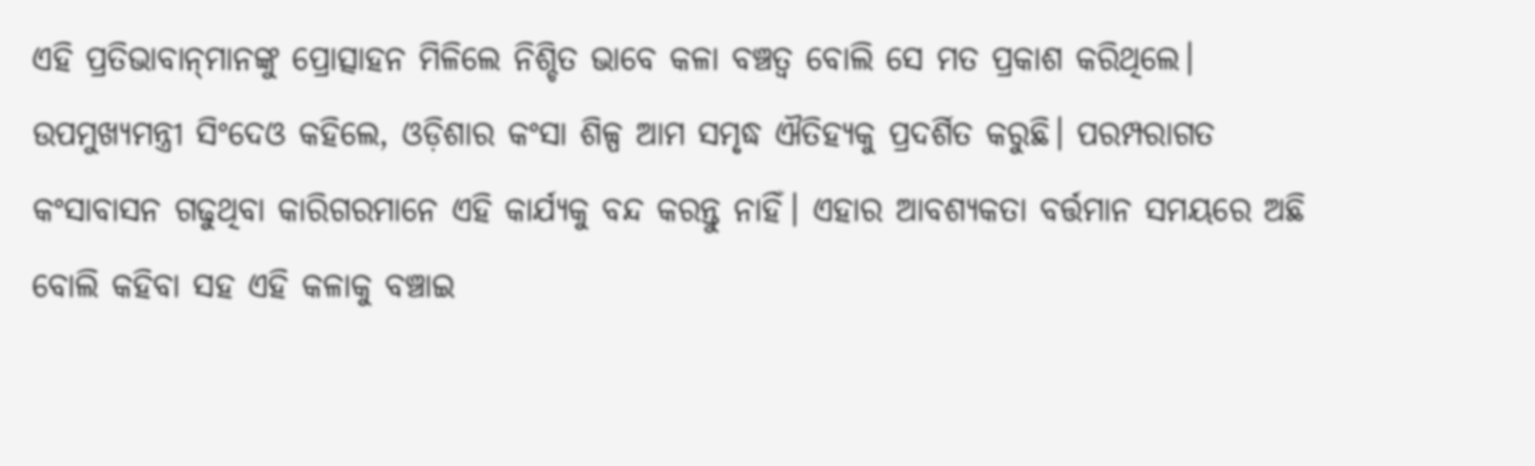ଏହି ପ୍ରତିଭାବାନ୍‌ମାନଙ୍କୁ ପ୍ରୋତ୍ସାହନ ମିଳିଲେ ନିଶ୍ଚିତ ଭାବେ କଳା ବଞ୍ଚତ୍ବ ବୋଲି ସେ ମତ ପ୍ରକାଶ କରିଥିଲେ। ଉପମୁଖ୍ୟମନ୍ତ୍ରୀ ସିଂଦେଓ କହିଲେ, ଓଡ଼ିଶାର କଂସା ଶିଳ୍ପ ଆମ ସମୃଦ୍ଧ ଐତିହ୍ୟକୁ ପ୍ରଦର୍ଶିତ କରୁଛି। ପରମ୍ପରାଗତ କଂସାବାସନ ଗଢୁଥିବା କାରିଗରମାନେ ଏହି କାର୍ଯ୍ୟକୁ ବନ୍ଦ କରନ୍ତୁ ନାହିଁ। ଏହାର ଆବଶ୍ୟକତା ବର୍ତ୍ତମାନ ସମୟରେ ଅଛି ବୋଲି କହିବା ସହ ଏହି କଳାକୁ ବଞ୍ଚାଇ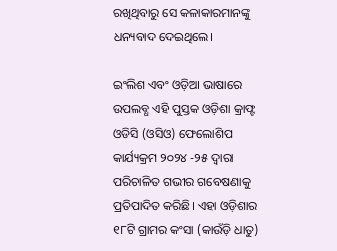ରଖିଥିବାରୁ ସେ କଳାକାରମାନଙ୍କୁ ଧନ୍ୟବାଦ ଦେଇଥିଲେ।

ଇଂଲିଶ ଏବଂ ଓଡ଼ିଆ ଭାଷାରେ ଉପଲବ୍ଧ ଏହି ପୁସ୍ତକ ଓଡ଼ିଶା କ୍ରାଫ୍ଟ ଓଡିସି (ଓସିଓ) ଫେଲୋଶିପ କାର୍ଯ୍ୟକ୍ରମ ୨୦୨୪ -୨୫ ଦ୍ୱାରା ପରିଚାଳିତ ଗଭୀର ଗବେଷଣାକୁ ପ୍ରତିପାଦିତ କରିଛି। ଏହା ଓଡ଼ିଶାର ୧୮ଟି ଗ୍ରାମର କଂସା (କାଉଁଡ଼ି ଧାତୁ)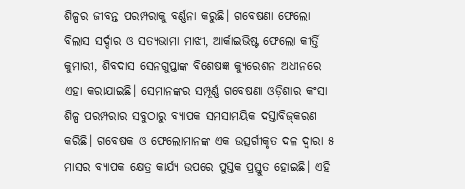ଶିଳ୍ପର ଜୀବନ୍ତ ପରମ୍ପରାକୁ ବର୍ଣ୍ଣନା କରୁଛି। ଗବେଷଣା ଫେଲୋ ବିଲାସ ସର୍ଦ୍ଦାର ଓ ସତ୍ୟଭାମା ମାଝୀ, ଆର୍କାଇଭିଷ୍ଟ ଫେଲୋ କୀର୍ତ୍ତି କୁମାରୀ, ଶିବଦାସ ସେନଗୁପ୍ତାଙ୍କ ବିଶେଷଜ୍ଞ କ୍ୟୁରେଶନ ଅଧୀନରେ ଏହା କରାଯାଇଛି। ସେମାନଙ୍କର ସମ୍ପୂର୍ଣ୍ଣ ଗବେଷଣା ଓଡ଼ିଶାର କଂସା ଶିଳ୍ପ ପରମ୍ପରାର ସବୁଠାରୁ ବ୍ୟାପକ ସମସାମୟିକ ଦସ୍ତାବିଜ୍‌କରଣ କରିଛି। ଗବେଷକ ଓ ଫେଲୋମାନଙ୍କ ଏକ ଉତ୍ସର୍ଗୀକୃତ ଦଳ ଦ୍ୱାରା ୫ ମାସର ବ୍ୟାପକ କ୍ଷେତ୍ର କାର୍ଯ୍ୟ ଉପରେ ପୁସ୍ତକ ପ୍ରସ୍ତୁତ ହୋଇଛି। ଏହି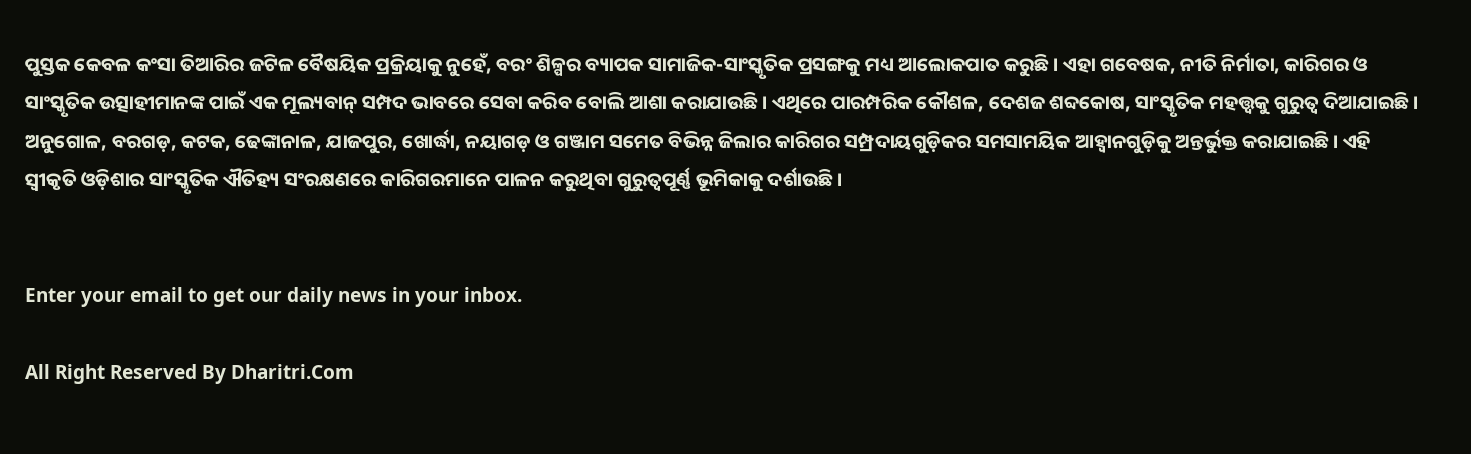ପୁସ୍ତକ କେବଳ କଂସା ତିଆରିର ଜଟିଳ ବୈଷୟିକ ପ୍ରକ୍ରିୟାକୁ ନୁହେଁ, ବରଂ ଶିଳ୍ପର ବ୍ୟାପକ ସାମାଜିକ-ସାଂସ୍କୃତିକ ପ୍ରସଙ୍ଗକୁ ମଧ୍ୟ ଆଲୋକପାତ କରୁଛି। ଏହା ଗବେଷକ, ନୀତି ନିର୍ମାତା, କାରିଗର ଓ ସାଂସ୍କୃତିକ ଉତ୍ସାହୀମାନଙ୍କ ପାଇଁ ଏକ ମୂଲ୍ୟବାନ୍‌ ସମ୍ପଦ ଭାବରେ ସେବା କରିବ ବୋଲି ଆଶା କରାଯାଉଛି। ଏଥିରେ ପାରମ୍ପରିକ କୌଶଳ, ଦେଶଜ ଶବ୍ଦକୋଷ, ସାଂସ୍କୃତିକ ମହତ୍ତ୍ୱକୁ ଗୁରୁତ୍ୱ ଦିଆଯାଇଛି। ଅନୁଗୋଳ, ବରଗଡ଼, କଟକ, ଢେଙ୍କାନାଳ, ଯାଜପୁର, ଖୋର୍ଦ୍ଧା, ନୟାଗଡ଼ ଓ ଗଞ୍ଜାମ ସମେତ ବିଭିନ୍ନ ଜିଲାର କାରିଗର ସମ୍ପ୍ରଦାୟଗୁଡ଼ିକର ସମସାମୟିକ ଆହ୍ବାନଗୁଡ଼ିକୁ ଅନ୍ତର୍ଭୁକ୍ତ କରାଯାଇଛି। ଏହି ସ୍ବୀକୃତି ଓଡ଼ିଶାର ସାଂସ୍କୃତିକ ଐତିହ୍ୟ ସଂରକ୍ଷଣରେ କାରିଗରମାନେ ପାଳନ କରୁଥିବା ଗୁରୁତ୍ୱପୂର୍ଣ୍ଣ ଭୂମିକାକୁ ଦର୍ଶାଉଛି।


Enter your email to get our daily news in your inbox.

All Right Reserved By Dharitri.Com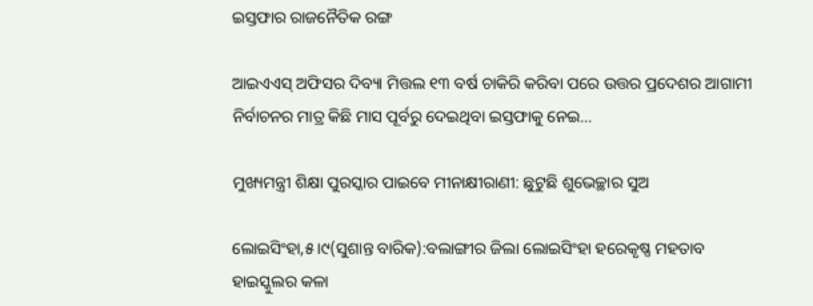ଇସ୍ତଫାର ରାଜନୈତିକ ରଙ୍ଗ

ଆଇଏଏସ୍‌ ଅଫିସର ଦିବ୍ୟା ମିତ୍ତଲ ୧୩ ବର୍ଷ ଚାକିରି କରିବା ପରେ ଉତ୍ତର ପ୍ରଦେଶର ଆଗାମୀ ନିର୍ବାଚନର ମାତ୍ର କିଛି ମାସ ପୂର୍ବରୁ ଦେଇଥିବା ଇସ୍ତଫାକୁ ନେଇ…

ମୁଖ୍ୟମନ୍ତ୍ରୀ ଶିକ୍ଷା ପୁରସ୍କାର ପାଇବେ ମୀନାକ୍ଷୀରାଣୀ: ଛୁଟୁଛି ଶୁଭେଚ୍ଛାର ସୁଅ

ଲୋଇସିଂହା,୫।୯(ସୁଶାନ୍ତ ବାରିକ):ବଲାଙ୍ଗୀର ଜିଲା ଲୋଇସିଂହା ହରେକୃଷ୍ଣ ମହତାବ ହାଇସ୍କୁଲର କଳା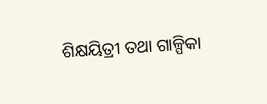ଶିକ୍ଷୟିତ୍ରୀ ତଥା ଗାଳ୍ପିକା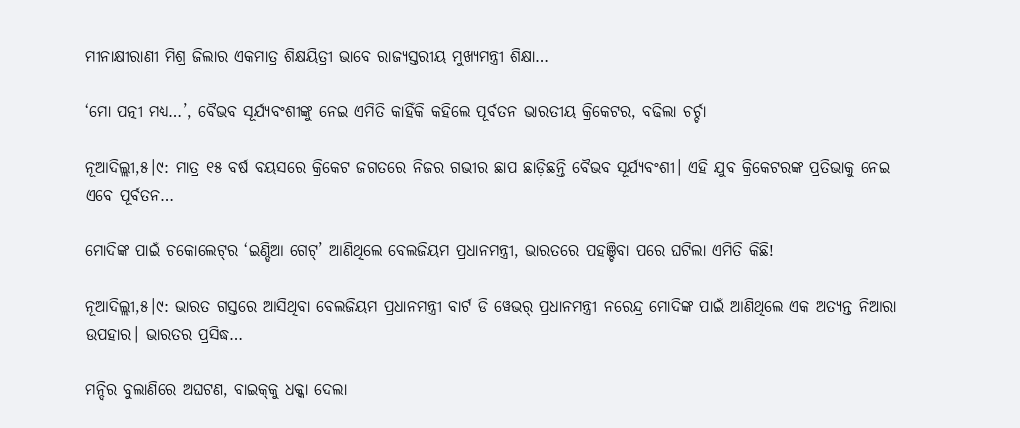ମୀନାକ୍ଷୀରାଣୀ ମିଶ୍ର ଜିଲାର ଏକମାତ୍ର ଶିକ୍ଷୟିତ୍ରୀ ଭାବେ ରାଜ୍ୟସ୍ତରୀୟ ମୁଖ୍ୟମନ୍ତ୍ରୀ ଶିକ୍ଷା…

‘ମୋ ପତ୍ନୀ ମଧ୍ୟ…’, ବୈଭବ ସୂର୍ଯ୍ୟବଂଶୀଙ୍କୁ ନେଇ ଏମିତି କାହିଁକି କହିଲେ ପୂର୍ବତନ ଭାରତୀୟ କ୍ରିକେଟର, ବଢିଲା ଚର୍ଚ୍ଚା

ନୂଆଦିଲ୍ଲୀ,୫।୯: ମାତ୍ର ୧୫ ବର୍ଷ ବୟସରେ କ୍ରିକେଟ ଜଗତରେ ନିଜର ଗଭୀର ଛାପ ଛାଡ଼ିଛନ୍ତି ବୈଭବ ସୂର୍ଯ୍ୟବଂଶୀ। ଏହି ଯୁବ କ୍ରିକେଟରଙ୍କ ପ୍ରତିଭାକୁ ନେଇ ଏବେ ପୂର୍ବତନ…

ମୋଦିଙ୍କ ପାଇଁ ଚକୋଲେଟ୍‌ର ‘ଇଣ୍ଡିଆ ଗେଟ୍‌’ ଆଣିଥିଲେ ବେଲଜିୟମ ପ୍ରଧାନମନ୍ତ୍ରୀ, ଭାରତରେ ପହଞ୍ଚିବା ପରେ ଘଟିଲା ଏମିତି କିଛି!

ନୂଆଦିଲ୍ଲୀ,୫।୯: ଭାରତ ଗସ୍ତରେ ଆସିଥିବା ବେଲଜିୟମ ପ୍ରଧାନମନ୍ତ୍ରୀ ବାର୍ଟ ଡି ୱେଭର୍‌ ପ୍ରଧାନମନ୍ତ୍ରୀ ନରେନ୍ଦ୍ର ମୋଦିଙ୍କ ପାଇଁ ଆଣିଥିଲେ ଏକ ଅତ୍ୟନ୍ତ ନିଆରା ଉପହାର। ଭାରତର ପ୍ରସିଦ୍ଧ…

ମନ୍ଦିର ବୁଲାଣିରେ ଅଘଟଣ, ବାଇକ୍‌କୁ ଧକ୍କା ଦେଲା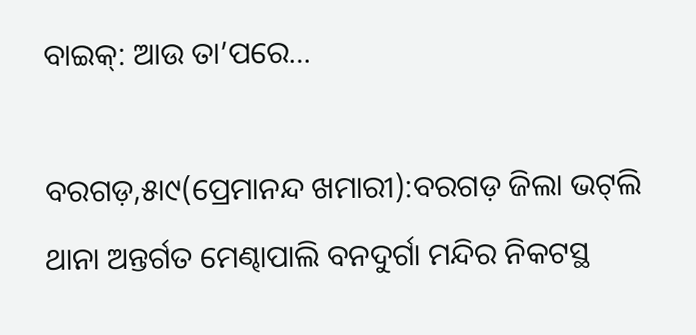ବାଇକ୍‌: ଆଉ ତା’ପରେ…

ବରଗଡ଼,୫ା୯(ପ୍ରେମାନନ୍ଦ ଖମାରୀ):ବରଗଡ଼ ଜିଲା ଭଟ୍‌ଲି ଥାନା ଅନ୍ତର୍ଗତ ମେଣ୍ଢାପାଲି ବନଦୁର୍ଗା ମନ୍ଦିର ନିକଟସ୍ଥ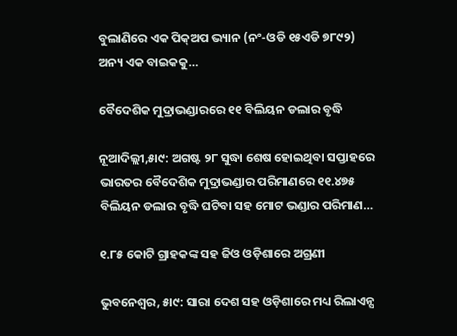ବୁଲାଣିରେ ଏକ ପିକ୍‌ଅପ ଭ୍ୟାନ (ନଂ-ଓଡି ୧୫ଏଡି ୭୮୯୨) ଅନ୍ୟ ଏକ ବାଇକକୁ…

ବୈଦେଶିକ ମୁଦ୍ରାଭଣ୍ଡାରରେ ୧୧ ବିଲିୟନ ଡଲାର ବୃଦ୍ଧି

ନୂଆଦିଲ୍ଲୀ,୫ା୯: ଅଗଷ୍ଟ ୨୮ ସୁଦ୍ଧା ଶେଷ ହୋଇଥିବା ସପ୍ତାହରେ ଭାରତର ବୈଦେଶିକ ମୁଦ୍ରାଭଣ୍ଡାର ପରିମାଣରେ ୧୧.୪୭୫ ବିଲିୟନ ଡଲାର ବୃଦ୍ଧି ଘଟିବା ସହ ମୋଟ ଭଣ୍ଡାର ପରିମାଣ…

୧.୮୫ କୋଟି ଗ୍ରାହକଙ୍କ ସହ ଜିଓ ଓଡ଼ିଶାରେ ଅଗ୍ରଣୀ

ଭୁବନେଶ୍ୱର, ୫ା୯: ସାରା ଦେଶ ସହ ଓଡ଼ିଶାରେ ମଧ୍ୟ ରିଲାଏନ୍ସ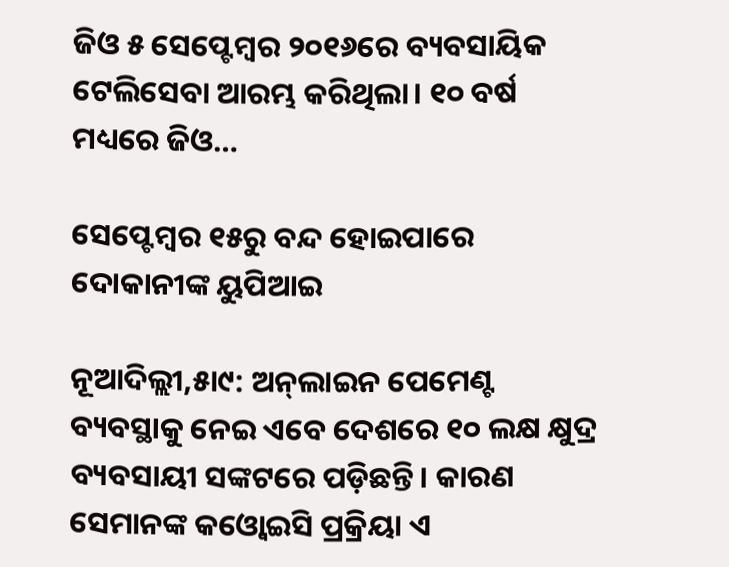ଜିଓ ୫ ସେପ୍ଟେମ୍ବର ୨୦୧୬ରେ ବ୍ୟବସାୟିକ ଟେଲିସେବା ଆରମ୍ଭ କରିଥିଲା। ୧୦ ବର୍ଷ ମଧ୍ୟରେ ଜିଓ…

ସେପ୍ଟେମ୍ବର ୧୫ରୁ ବନ୍ଦ ହୋଇପାରେ ଦୋକାନୀଙ୍କ ୟୁପିଆଇ

ନୂଆଦିଲ୍ଲୀ,୫ା୯: ଅନ୍‌ଲାଇନ ପେମେଣ୍ଟ ବ୍ୟବସ୍ଥାକୁ ନେଇ ଏବେ ଦେଶରେ ୧୦ ଲକ୍ଷ କ୍ଷୁଦ୍ର ବ୍ୟବସାୟୀ ସଙ୍କଟରେ ପଡ଼ିଛନ୍ତି। କାରଣ ସେମାନଙ୍କ କଓ୍ବୋଇସି ପ୍ରକ୍ରିୟା ଏ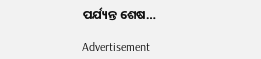ପର୍ଯ୍ୟନ୍ତ ଶେଷ…

Advertisement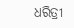ଧରିତ୍ରୀ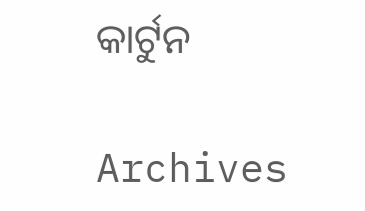କାର୍ଟୁନ

Archives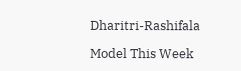Dharitri-Rashifala

Model This Week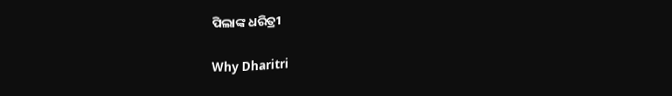ପିଲାଙ୍କ ଧରିତ୍ରୀ

Why Dharitri